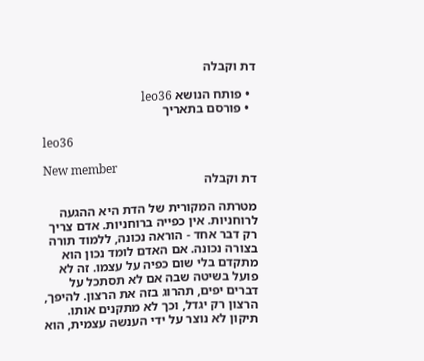דת וקבלה

  • פותח הנושא leo36
  • פורסם בתאריך

leo36

New member
דת וקבלה

מטרתה המקורית של הדת היא ההגעה לרוחניות. אין כפייה ברוחניות. אדם צריך רק דבר אחד - הוראה נכונה, ללמוד תורה בצורה נכונה. אם האדם לומד נכון הוא מתקדם בלי שום כפיה על עצמו. זה לא פועל בשיטה שבה אם לא תסתכל על דברים יפים, תהרוג בזה את הרצון. להיפך, הרצון רק יגדל, וכך לא מתקנים אותו. תיקון לא נוצר על ידי הענשה עצמית, הוא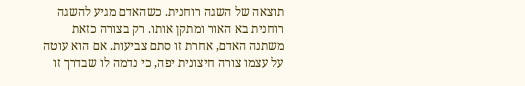תוצאה של השגה רוחנית. כשהאדם מגיע להשגה רוחנית בא האור ומתקן אותו. רק בצורה כזאת משתנה האדם, אחרת זו סתם צביעות. אם הוא עוטה על עצמו צורה חיצונית יפה, כי נדמה לו שבדרך זו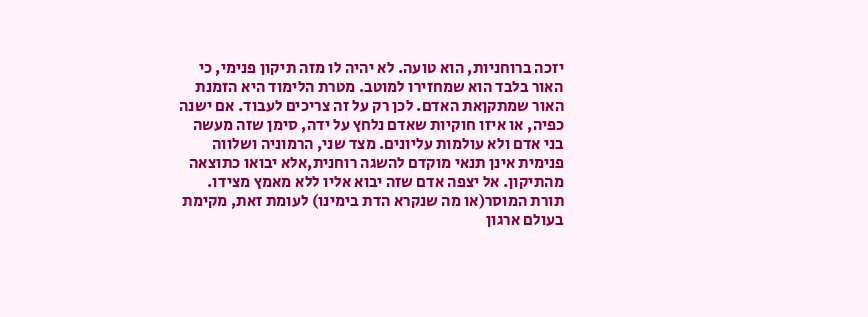יזכה ברוחניות, הוא טועה. לא יהיה לו מזה תיקון פנימי, כי האור בלבד הוא שמחזירו למוטב. מטרת הלימוד היא הזמנת האור שמתקןאת האדם. לכן רק על זה צריכים לעבוד. אם ישנה כפיה, או איזו חוקיות שאדם נלחץ על ידה, סימן שזה מעשה בני אדם ולא עולמות עליונים. מצד שני, הרמוניה ושלווה פנימית אינן תנאי מוקדם להשגה רוחנית,אלא יבואו כתוצאה מהתיקון. אל יצפה אדם שזה יבוא אליו ללא מאמץ מצידו. תורת המוסר(או מה שנקרא הדת בימינו) לעומת זאת, מקימת בעולם ארגון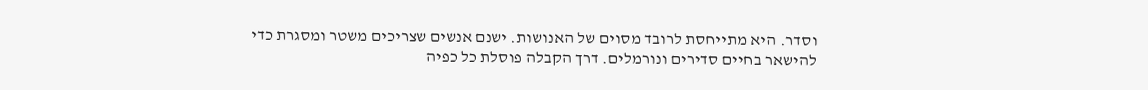וסדר. היא מתייחסת לרובד מסוים של האנושות. ישנם אנשים שצריכים משטר ומסגרת כדי להישאר בחיים סדירים ונורמלים. דרך הקבלה פוסלת כל כפיה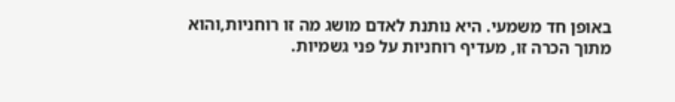באופן חד משמעי. היא נותנת לאדם מושג מה זו רוחניות,והוא מתוך הכרה זו, מעדיף רוחניות על פני גשמיות.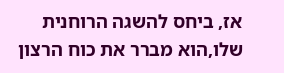אז, ביחס להשגה הרוחנית שלו,הוא מברר את כוח הרצון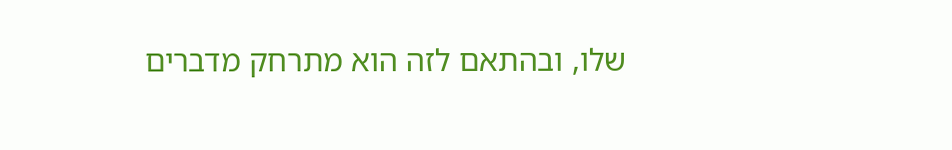שלו, ובהתאם לזה הוא מתרחק מדברים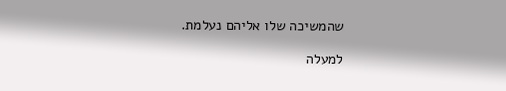שהמשיכה שלו אליהם נעלמת.

למעלה